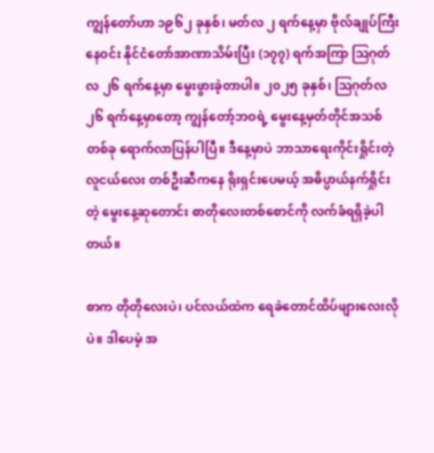ကျွန်တော်ဟာ ၁၉၆၂ ခုနှစ်၊ မတ်လ ၂ ရက်နေ့မှာ ဗိုလ်ချုပ်ကြီးနေဝင်း နိုင်ငံတော်အာဏာသိမ်းပြီး (၁၇၇) ရက်အကြာ ဩဂုတ်လ ၂၆ ရက်နေ့မှာ မွေးဖွားခဲ့တာပါ။ ၂၀၂၅ ခုနှစ်၊ ဩဂုတ်လ ၂၆ ရက်နေ့မှာတော့ ကျွန်တော့်ဘဝရဲ့ မွေးနေ့မှတ်တိုင်အသစ်တစ်ခု ရောက်လာပြန်ပါပြီ။ ဒီနေ့မှာပဲ ဘာသာရေးကိုင်းရှိုင်းတဲ့ လူငယ်လေး တစ်ဦးဆီကနေ ရိုးရှင်းပေမယ့် အဓိပ္ပာယ်နက်ရှိုင်းတဲ့ မွေးနေ့ဆုတောင်း စာတိုလေးတစ်စောင်ကို လက်ခံရရှိခဲ့ပါတယ်။

စာက တိုတိုလေးပဲ၊ ပင်လယ်ထဲက ရေခဲတောင်ထိပ်ဖျားလေးလိုပဲ။ ဒါပေမဲ့ အ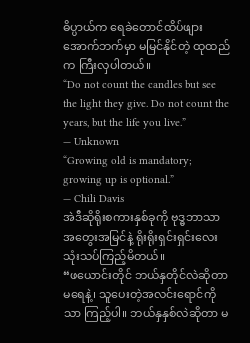ဓိပ္ပာယ်က ရေခဲတောင်ထိပ်ဖျား အောက်ဘက်မှာ မမြင်နိုင်တဲ့ ထုထည်က ကြီးလှပါတယ်။
“Do not count the candles but see the light they give. Do not count the years, but the life you live.”
— Unknown
“Growing old is mandatory; growing up is optional.”
— Chili Davis
အဲဒီဆိုရိုးစကားနှစ်ခုကို ဗုဒ္ဓဘာသာ အတွေးအမြင်နဲ့ ရိုးရိုးရှင်းရှင်းလေး သုံးသပ်ကြည့်မိတယ်။
“ဖယောင်းတိုင် ဘယ်နှတိုင်လဲဆိုတာ မရေနဲ့၊ သူပေးတဲ့အလင်းရောင်ကိုသာ ကြည့်ပါ။ ဘယ်နှနှစ်လဲဆိုတာ မ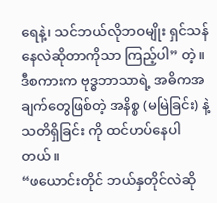ရေနဲ့၊ သင်ဘယ်လိုဘဝမျိုး ရှင်သန်နေလဲဆိုတာကိုသာ ကြည့်ပါ” တဲ့။
ဒီစကားက ဗုဒ္ဓဘာသာရဲ့ အဓိကအချက်တွေဖြစ်တဲ့ အနိစ္စ (မမြဲခြင်း) နဲ့ သတိရှိခြင်း ကို ထင်ဟပ်နေပါတယ်။
“ဖယောင်းတိုင် ဘယ်နှတိုင်လဲဆို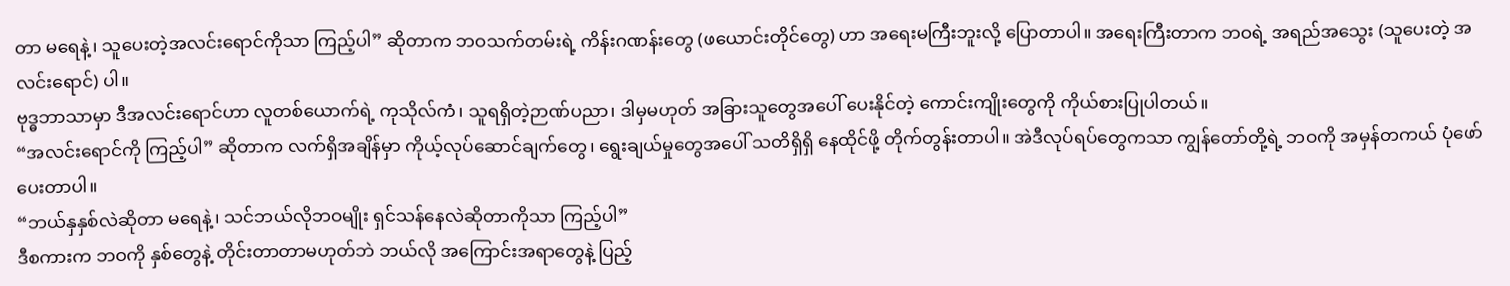တာ မရေနဲ့၊ သူပေးတဲ့အလင်းရောင်ကိုသာ ကြည့်ပါ” ဆိုတာက ဘဝသက်တမ်းရဲ့ ကိန်းဂဏန်းတွေ (ဖယောင်းတိုင်တွေ) ဟာ အရေးမကြီးဘူးလို့ ပြောတာပါ။ အရေးကြီးတာက ဘဝရဲ့ အရည်အသွေး (သူပေးတဲ့ အလင်းရောင်) ပါ။
ဗုဒ္ဓဘာသာမှာ ဒီအလင်းရောင်ဟာ လူတစ်ယောက်ရဲ့ ကုသိုလ်ကံ၊ သူရရှိတဲ့ဉာဏ်ပညာ၊ ဒါမှမဟုတ် အခြားသူတွေအပေါ် ပေးနိုင်တဲ့ ကောင်းကျိုးတွေကို ကိုယ်စားပြုပါတယ်။
“အလင်းရောင်ကို ကြည့်ပါ” ဆိုတာက လက်ရှိအချိန်မှာ ကိုယ့်လုပ်ဆောင်ချက်တွေ၊ ရွေးချယ်မှုတွေအပေါ် သတိရှိရှိ နေထိုင်ဖို့ တိုက်တွန်းတာပါ။ အဲဒီလုပ်ရပ်တွေကသာ ကျွန်တော်တို့ရဲ့ ဘဝကို အမှန်တကယ် ပုံဖော်ပေးတာပါ။
“ဘယ်နှနှစ်လဲဆိုတာ မရေနဲ့၊ သင်ဘယ်လိုဘဝမျိုး ရှင်သန်နေလဲဆိုတာကိုသာ ကြည့်ပါ”
ဒီစကားက ဘဝကို နှစ်တွေနဲ့ တိုင်းတာတာမဟုတ်ဘဲ ဘယ်လို အကြောင်းအရာတွေနဲ့ ပြည့်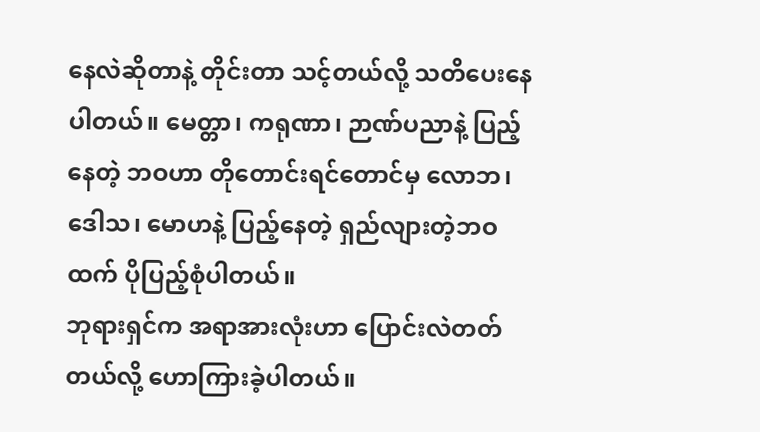နေလဲဆိုတာနဲ့ တိုင်းတာ သင့်တယ်လို့ သတိပေးနေပါတယ်။ မေတ္တာ၊ ကရုဏာ၊ ဉာဏ်ပညာနဲ့ ပြည့်နေတဲ့ ဘဝဟာ တိုတောင်းရင်တောင်မှ လောဘ၊ ဒေါသ၊ မောဟနဲ့ ပြည့်နေတဲ့ ရှည်လျားတဲ့ဘဝထက် ပိုပြည့်စုံပါတယ်။
ဘုရားရှင်က အရာအားလုံးဟာ ပြောင်းလဲတတ်တယ်လို့ ဟောကြားခဲ့ပါတယ်။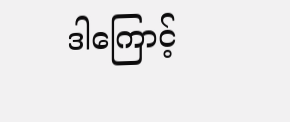ဒါကြောင့်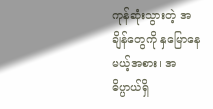ကုန်ဆုံးသွားတဲ့ အချိန်တွေကို နှမြောနေမယ့်အစား၊ အဓိပ္ပာယ်ရှိ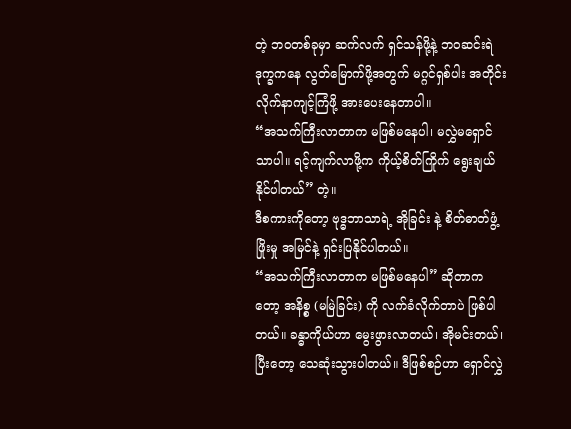တဲ့ ဘဝတစ်ခုမှာ ဆက်လက် ရှင်သန်ဖို့နဲ့ ဘ၀ဆင်းရဲဒုက္ခကနေ လွတ်မြောက်ဖို့အတွက် မဂ္ဂင်ရှစ်ပါး အတိုင်း လိုက်နာကျင့်ကြံဖို့ အားပေးနေတာပါ။
“အသက်ကြီးလာတာက မဖြစ်မနေပါ၊ မလွှဲမရှောင်သာပါ။ ရင့်ကျက်လာဖို့က ကိုယ့်စိတ်ကြိုက် ရွေးချယ်နိုင်ပါတယ်” တဲ့။
ဒီစကားကိုတော့ ဗုဒ္ဓဘာသာရဲ့ အိုခြင်း နဲ့ စိတ်ဓာတ်ဖွံ့ဖြိုးမှု အမြင်နဲ့ ရှင်းပြနိုင်ပါတယ်။
“အသက်ကြီးလာတာက မဖြစ်မနေပါ” ဆိုတာကတော့ အနိစ္စ (မမြဲခြင်း) ကို လက်ခံလိုက်တာပဲ ဖြစ်ပါတယ်။ ခန္ဓာကိုယ်ဟာ မွေးဖွားလာတယ်၊ အိုမင်းတယ်၊ ပြီးတော့ သေဆုံးသွားပါတယ်။ ဒီဖြစ်စဉ်ဟာ ရှောင်လွှဲ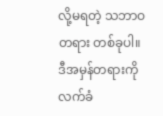လို့မရတဲ့ သဘာဝတရား တစ်ခုပါ။ ဒီအမှန်တရားကို လက်ခံ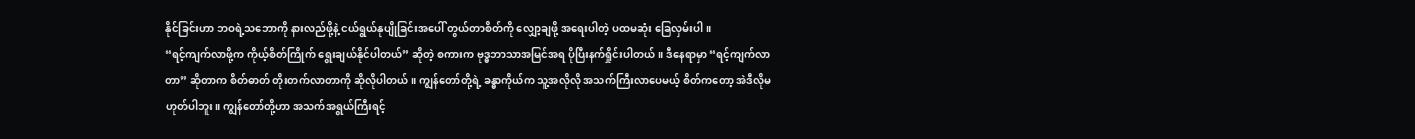နိုင်ခြင်းဟာ ဘဝရဲ့သဘောကို နားလည်ဖို့နဲ့ ငယ်ရွယ်နုပျိုခြင်းအပေါ် တွယ်တာစိတ်ကို လျှော့ချဖို့ အရေးပါတဲ့ ပထမဆုံး ခြေလှမ်းပါ။
“ရင့်ကျက်လာဖို့က ကိုယ့်စိတ်ကြိုက် ရွေးချယ်နိုင်ပါတယ်” ဆိုတဲ့ စကားက ဗုဒ္ဓဘာသာအမြင်အရ ပိုပြီးနက်ရှိုင်းပါတယ်။ ဒီနေရာမှာ “ရင့်ကျက်လာတာ” ဆိုတာက စိတ်ဓာတ် တိုးတက်လာတာကို ဆိုလိုပါတယ်။ ကျွန်တော်တို့ရဲ့ ခန္ဓာကိုယ်က သူ့အလိုလို အသက်ကြီးလာပေမယ့် စိတ်ကတော့ အဲဒီလိုမဟုတ်ပါဘူး။ ကျွန်တော်တို့ဟာ အသက်အရွယ်ကြီးရင့်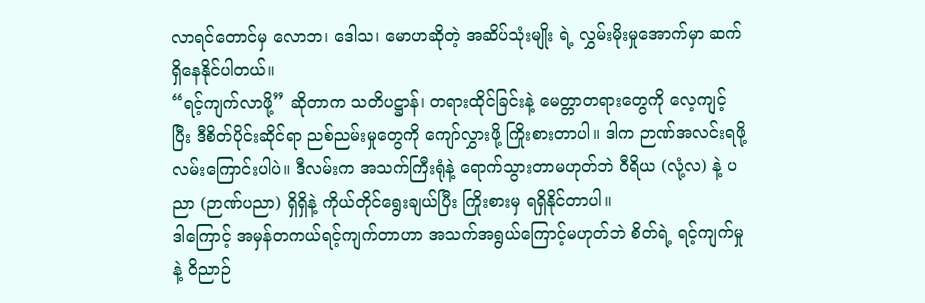လာရင်တောင်မှ လောဘ၊ ဒေါသ၊ မောဟဆိုတဲ့ အဆိပ်သုံးမျိုး ရဲ့ လွှမ်းမိုးမှုအောက်မှာ ဆက်ရှိနေနိုင်ပါတယ်။
“ရင့်ကျက်လာဖို့” ဆိုတာက သတိပဋ္ဌာန်၊ တရားထိုင်ခြင်းနဲ့ မေတ္တာတရားတွေကို လေ့ကျင့်ပြီး ဒီစိတ်ပိုင်းဆိုင်ရာ ညစ်ညမ်းမှုတွေကို ကျော်လွှားဖို့ ကြိုးစားတာပါ။ ဒါက ဉာဏ်အလင်းရဖို့ လမ်းကြောင်းပါပဲ။ ဒီလမ်းက အသက်ကြီးရုံနဲ့ ရောက်သွားတာမဟုတ်ဘဲ ဝီရိယ (လုံ့လ) နဲ့ ပညာ (ဉာဏ်ပညာ) ရှိရှိနဲ့ ကိုယ်တိုင်ရွေးချယ်ပြီး ကြိုးစားမှ ရရှိနိုင်တာပါ။
ဒါကြောင့် အမှန်တကယ်ရင့်ကျက်တာဟာ အသက်အရွယ်ကြောင့်မဟုတ်ဘဲ စိတ်ရဲ့ ရင့်ကျက်မှုနဲ့ ဝိညာဉ်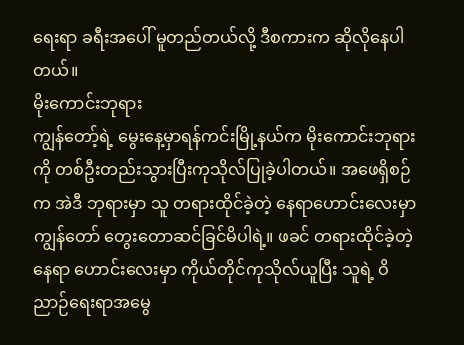ရေးရာ ခရီးအပေါ် မူတည်တယ်လို့ ဒီစကားက ဆိုလိုနေပါတယ်။
မိုးကောင်းဘုရား
ကျွန်တော့်ရဲ့ မွေးနေ့မှာရန်ကင်းမြို့နယ်က မိုးကောင်းဘုရားကို တစ်ဦးတည်းသွားပြီးကုသိုလ်ပြုခဲ့ပါတယ်။ အဖေရှိစဉ်က အဲဒီ ဘုရားမှာ သူ တရားထိုင်ခဲ့တဲ့ နေရာဟောင်းလေးမှာ ကျွန်တော် တွေးတောဆင်ခြင်မိပါရဲ့။ ဖခင် တရားထိုင်ခဲ့တဲ့ နေရာ ဟောင်းလေးမှာ ကိုယ်တိုင်ကုသိုလ်ယူပြီး သူရဲ့ ဝိညာဉ်ရေးရာအမွေ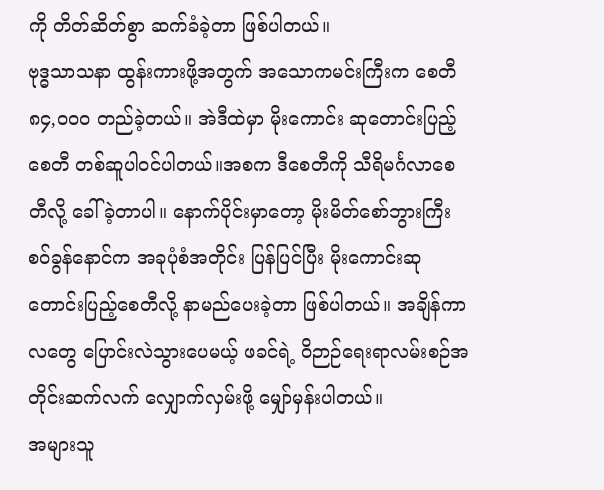ကို တိတ်ဆိတ်စွာ ဆက်ခံခဲ့တာ ဖြစ်ပါတယ်။
ဗုဒ္ဓသာသနာ ထွန်းကားဖို့အတွက် အသောကမင်းကြီးက စေတီ ၈၄,၀၀၀ တည်ခဲ့တယ်။ အဲဒီထဲမှာ မိုးကောင်း ဆုတောင်းပြည့် စေတီ တစ်ဆူပါဝင်ပါတယ်။အစက ဒီစေတီကို သီရိမင်္ဂလာစေတီလို့ ခေါ်ခဲ့တာပါ။ နောက်ပိုင်းမှာတော့ မိုးမိတ်စော်ဘွားကြီး စဝ်ခွန်နောင်က အခုပုံစံအတိုင်း ပြန်ပြင်ပြီး မိုးကောင်းဆုတောင်းပြည့်စေတီလို့ နာမည်ပေးခဲ့တာ ဖြစ်ပါတယ်။ အချိန်ကာလတွေ ပြောင်းလဲသွားပေမယ့် ဖခင်ရဲ့ ဝိဉာဉ်ရေးရာလမ်းစဉ်အတိုင်းဆက်လက် လျှောက်လှမ်းဖို့ မျှော်မှန်းပါတယ်။
အများသူ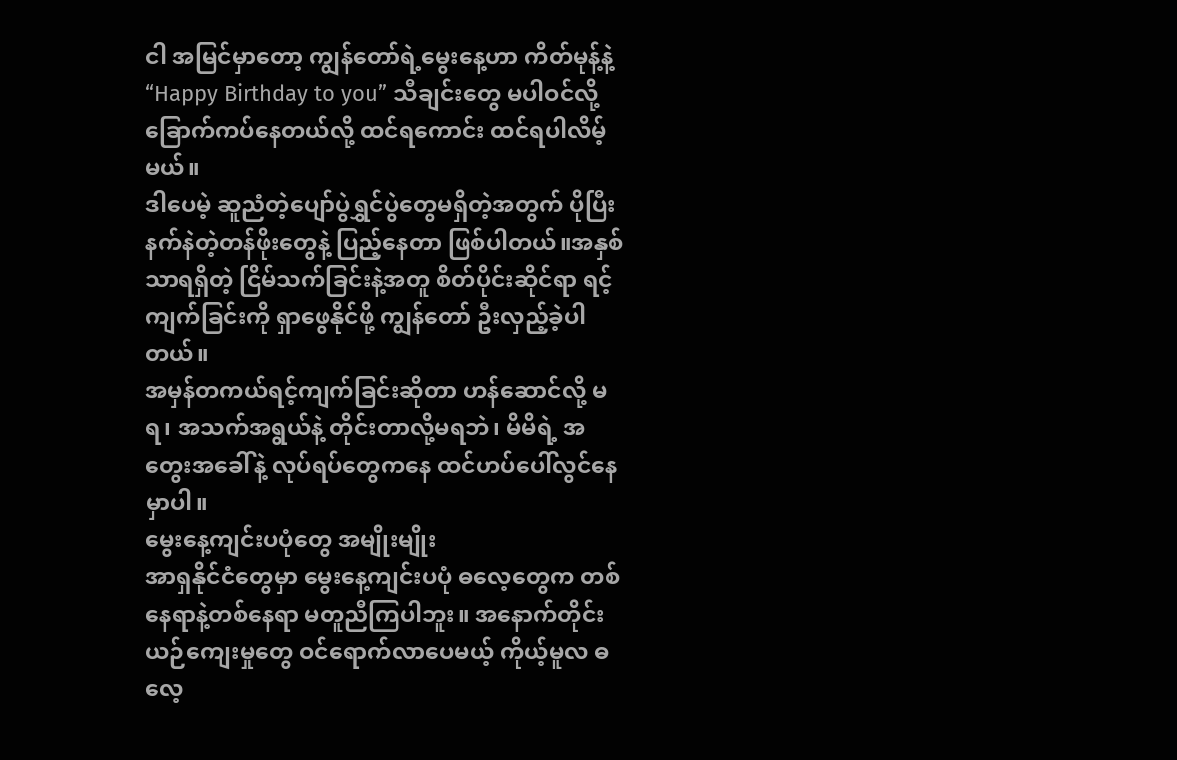ငါ အမြင်မှာတော့ ကျွန်တော်ရဲ့မွေးနေ့ဟာ ကိတ်မုန့်နဲ့ “Happy Birthday to you” သီချင်းတွေ မပါဝင်လို့ ခြောက်ကပ်နေတယ်လို့ ထင်ရကောင်း ထင်ရပါလိမ့်မယ်။
ဒါပေမဲ့ ဆူညံတဲ့ပျော်ပွဲရွှင်ပွဲတွေမရှိတဲ့အတွက် ပိုပြီးနက်နဲတဲ့တန်ဖိုးတွေနဲ့ ပြည့်နေတာ ဖြစ်ပါတယ်။အနှစ်သာရရှိတဲ့ ငြိမ်သက်ခြင်းနဲ့အတူ စိတ်ပိုင်းဆိုင်ရာ ရင့်ကျက်ခြင်းကို ရှာဖွေနိုင်ဖို့ ကျွန်တော် ဦးလှည့်ခဲ့ပါတယ်။
အမှန်တကယ်ရင့်ကျက်ခြင်းဆိုတာ ဟန်ဆောင်လို့ မရ၊ အသက်အရွယ်နဲ့ တိုင်းတာလို့မရဘဲ၊ မိမိရဲ့ အတွေးအခေါ်နဲ့ လုပ်ရပ်တွေကနေ ထင်ဟပ်ပေါ်လွင်နေမှာပါ။
မွေးနေ့ကျင်းပပုံတွေ အမျိုးမျိုး
အာရှနိုင်ငံတွေမှာ မွေးနေ့ကျင်းပပုံ ဓလေ့တွေက တစ်နေရာနဲ့တစ်နေရာ မတူညီကြပါဘူး။ အနောက်တိုင်းယဉ်ကျေးမှုတွေ ဝင်ရောက်လာပေမယ့် ကိုယ့်မူလ ဓလေ့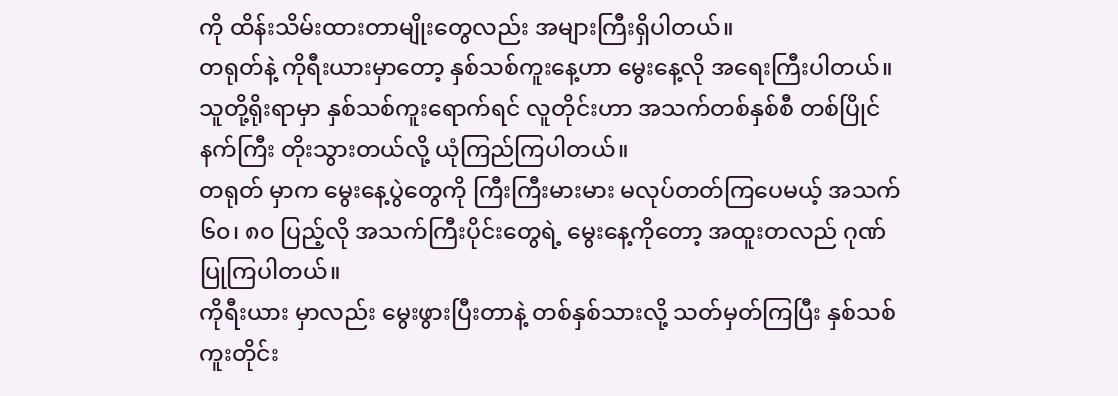ကို ထိန်းသိမ်းထားတာမျိုးတွေလည်း အများကြီးရှိပါတယ်။
တရုတ်နဲ့ ကိုရီးယားမှာတော့ နှစ်သစ်ကူးနေ့ဟာ မွေးနေ့လို အရေးကြီးပါတယ်။ သူတို့ရိုးရာမှာ နှစ်သစ်ကူးရောက်ရင် လူတိုင်းဟာ အသက်တစ်နှစ်စီ တစ်ပြိုင်နက်ကြီး တိုးသွားတယ်လို့ ယုံကြည်ကြပါတယ်။
တရုတ် မှာက မွေးနေ့ပွဲတွေကို ကြီးကြီးမားမား မလုပ်တတ်ကြပေမယ့် အသက် ၆၀၊ ၈၀ ပြည့်လို အသက်ကြီးပိုင်းတွေရဲ့ မွေးနေ့ကိုတော့ အထူးတလည် ဂုဏ်ပြုကြပါတယ်။
ကိုရီးယား မှာလည်း မွေးဖွားပြီးတာနဲ့ တစ်နှစ်သားလို့ သတ်မှတ်ကြပြီး နှစ်သစ်ကူးတိုင်း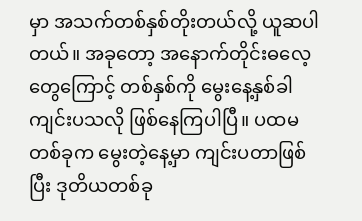မှာ အသက်တစ်နှစ်တိုးတယ်လို့ ယူဆပါတယ်။ အခုတော့ အနောက်တိုင်းဓလေ့တွေကြောင့် တစ်နှစ်ကို မွေးနေ့နှစ်ခါ ကျင်းပသလို ဖြစ်နေကြပါပြီ။ ပထမတစ်ခုက မွေးတဲ့နေ့မှာ ကျင်းပတာဖြစ်ပြီး ဒုတိယတစ်ခု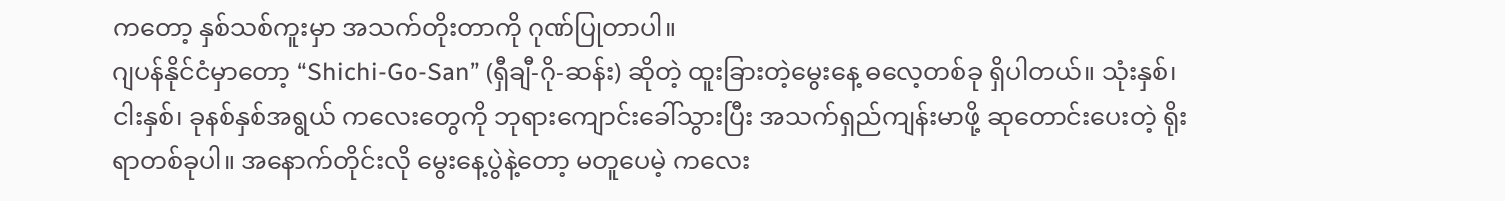ကတော့ နှစ်သစ်ကူးမှာ အသက်တိုးတာကို ဂုဏ်ပြုတာပါ။
ဂျပန်နိုင်ငံမှာတော့ “Shichi-Go-San” (ရှီချီ-ဂို-ဆန်း) ဆိုတဲ့ ထူးခြားတဲ့မွေးနေ့ ဓလေ့တစ်ခု ရှိပါတယ်။ သုံးနှစ်၊ ငါးနှစ်၊ ခုနစ်နှစ်အရွယ် ကလေးတွေကို ဘုရားကျောင်းခေါ်သွားပြီး အသက်ရှည်ကျန်းမာဖို့ ဆုတောင်းပေးတဲ့ ရိုးရာတစ်ခုပါ။ အနောက်တိုင်းလို မွေးနေ့ပွဲနဲ့တော့ မတူပေမဲ့ ကလေး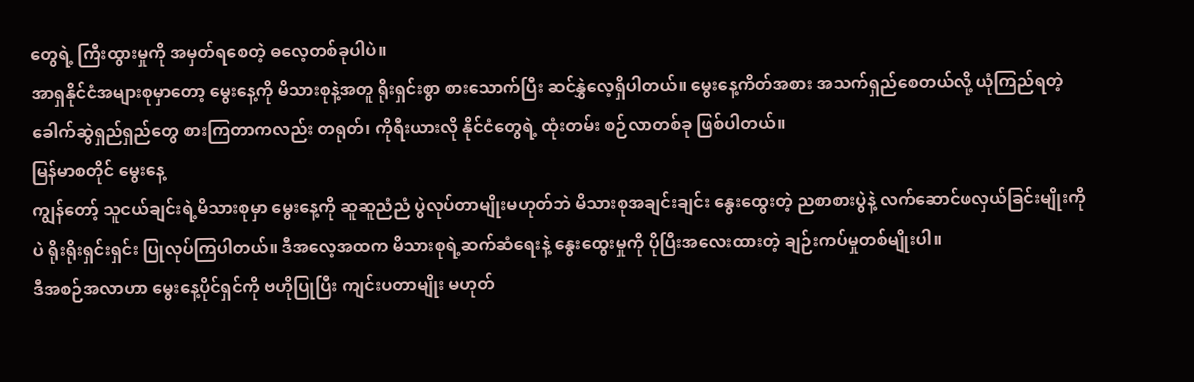တွေရဲ့ ကြီးထွားမှုကို အမှတ်ရစေတဲ့ ဓလေ့တစ်ခုပါပဲ။
အာရှနိုင်ငံအများစုမှာတော့ မွေးနေ့ကို မိသားစုနဲ့အတူ ရိုးရှင်းစွာ စားသောက်ပြီး ဆင်နွှဲလေ့ရှိပါတယ်။ မွေးနေ့ကိတ်အစား အသက်ရှည်စေတယ်လို့ ယုံကြည်ရတဲ့ ခေါက်ဆွဲရှည်ရှည်တွေ စားကြတာကလည်း တရုတ်၊ ကိုရီးယားလို နိုင်ငံတွေရဲ့ ထုံးတမ်း စဉ်လာတစ်ခု ဖြစ်ပါတယ်။
မြန်မာစတိုင် မွေးနေ့
ကျွန်တော့် သူငယ်ချင်းရဲ့မိသားစုမှာ မွေးနေ့ကို ဆူဆူညံညံ ပွဲလုပ်တာမျိုးမဟုတ်ဘဲ မိသားစုအချင်းချင်း နွေးထွေးတဲ့ ညစာစားပွဲနဲ့ လက်ဆောင်ဖလှယ်ခြင်းမျိုးကိုပဲ ရိုးရိုးရှင်းရှင်း ပြုလုပ်ကြပါတယ်။ ဒီအလေ့အထက မိသားစုရဲ့ဆက်ဆံရေးနဲ့ နွေးထွေးမှုကို ပိုပြီးအလေးထားတဲ့ ချဉ်းကပ်မှုတစ်မျိုးပါ။
ဒီအစဉ်အလာဟာ မွေးနေ့ပိုင်ရှင်ကို ဗဟိုပြုပြီး ကျင်းပတာမျိုး မဟုတ်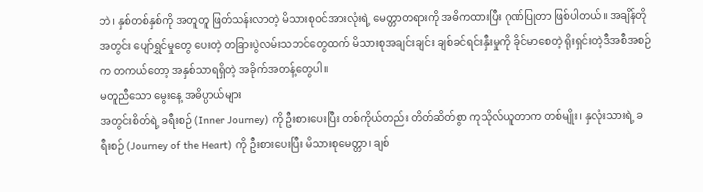ဘဲ၊ နှစ်တစ်နှစ်ကို အတူတူ ဖြတ်သန်းလာတဲ့ မိသားစုဝင်အားလုံးရဲ့ မေတ္တာတရားကို အဓိကထားပြီး ဂုဏ်ပြုတာ ဖြစ်ပါတယ်။ အချိန်တိုအတွင်း ပျော်ရွှင်မှုတွေ ပေးတဲ့ တခြားပွဲလမ်းသဘင်တွေထက် မိသားစုအချင်းချင်း ချစ်ခင်ရင်းနှီးမှုကို ခိုင်မာစေတဲ့ ရိုးရှင်းတဲ့ဒီအစီအစဉ်က တကယ်တော့ အနှစ်သာရရှိတဲ့ အခိုက်အတန့်တွေပါ။
မတူညီသော မွေးနေ့ အဓိပ္ပာယ်များ
အတွင်းစိတ်ရဲ့ ခရီးစဉ် (Inner Journey) ကို ဦးစားပေးပြီး တစ်ကိုယ်တည်း တိတ်ဆိတ်စွာ ကုသိုလ်ယူတာက တစ်မျိုး၊ နှလုံးသားရဲ့ ခရီးစဉ် (Journey of the Heart) ကို ဦးစားပေးပြီး မိသားစုမေတ္တာ၊ ချစ်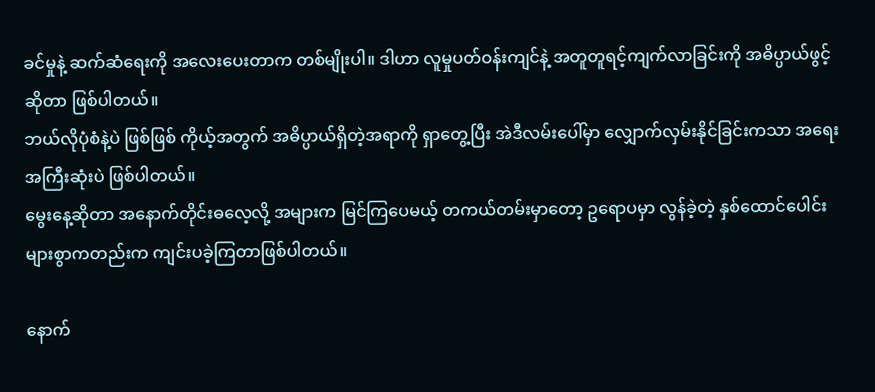ခင်မှုနဲ့ ဆက်ဆံရေးကို အလေးပေးတာက တစ်မျိုးပါ။ ဒါဟာ လူမှုပတ်ဝန်းကျင်နဲ့ အတူတူရင့်ကျက်လာခြင်းကို အဓိပ္ပာယ်ဖွင့်ဆိုတာ ဖြစ်ပါတယ်။
ဘယ်လိုပုံစံနဲ့ပဲ ဖြစ်ဖြစ် ကိုယ့်အတွက် အဓိပ္ပာယ်ရှိတဲ့အရာကို ရှာတွေ့ပြီး အဲဒီလမ်းပေါ်မှာ လျှောက်လှမ်းနိုင်ခြင်းကသာ အရေးအကြီးဆုံးပဲ ဖြစ်ပါတယ်။
မွေးနေ့ဆိုတာ အနောက်တိုင်းဓလေ့လို့ အများက မြင်ကြပေမယ့် တကယ်တမ်းမှာတော့ ဥရောပမှာ လွန်ခဲ့တဲ့ နှစ်ထောင်ပေါင်း များစွာကတည်းက ကျင်းပခဲ့ကြတာဖြစ်ပါတယ်။

နောက်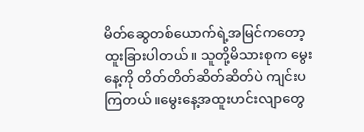မိတ်ဆွေတစ်ယောက်ရဲ့အမြင်ကတော့ ထူးခြားပါတယ်။ သူတို့မိသားစုက မွေးနေ့ကို တိတ်တိတ်ဆိတ်ဆိတ်ပဲ ကျင်းပကြတယ်။မွေးနေ့အထူးဟင်းလျာတွေ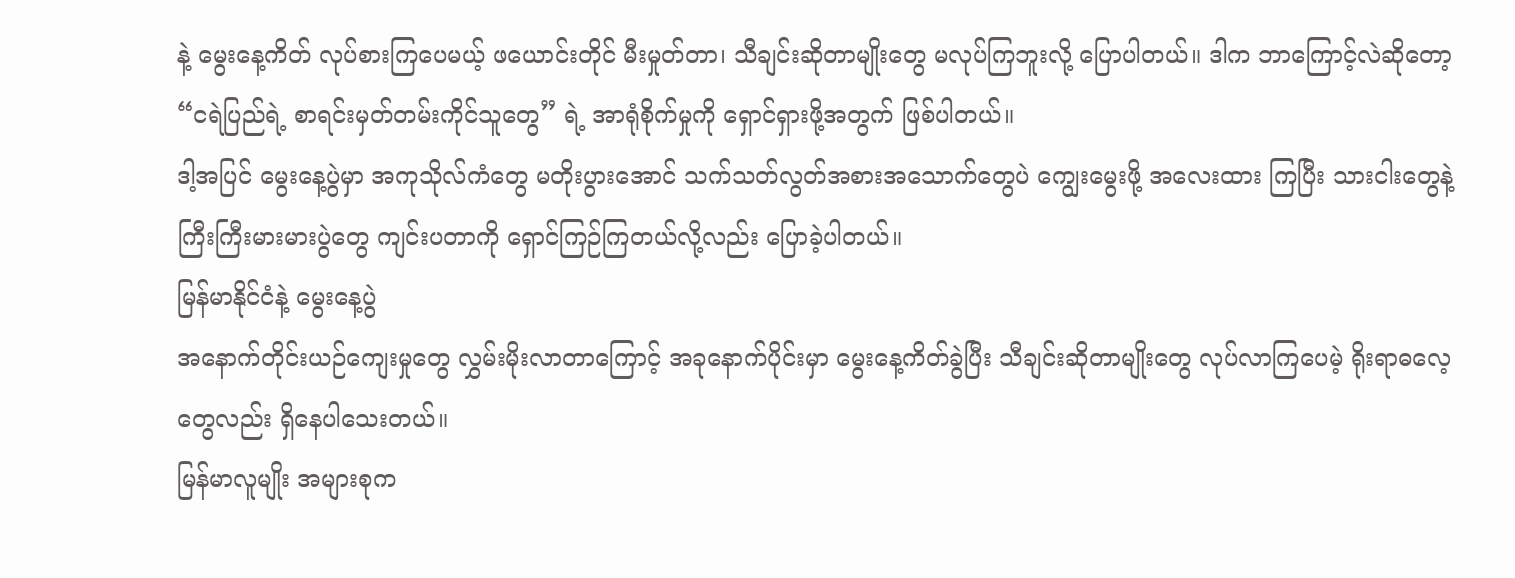နဲ့ မွေးနေ့ကိတ် လုပ်စားကြပေမယ့် ဖယောင်းတိုင် မီးမှုတ်တာ၊ သီချင်းဆိုတာမျိုးတွေ မလုပ်ကြဘူးလို့ ပြောပါတယ်။ ဒါက ဘာကြောင့်လဲဆိုတော့ “ငရဲပြည်ရဲ့ စာရင်းမှတ်တမ်းကိုင်သူတွေ” ရဲ့ အာရုံစိုက်မှုကို ရှောင်ရှားဖို့အတွက် ဖြစ်ပါတယ်။
ဒါ့အပြင် မွေးနေ့ပွဲမှာ အကုသိုလ်ကံတွေ မတိုးပွားအောင် သက်သတ်လွတ်အစားအသောက်တွေပဲ ကျွေးမွေးဖို့ အလေးထား ကြပြီး သားငါးတွေနဲ့ ကြီးကြီးမားမားပွဲတွေ ကျင်းပတာကို ရှောင်ကြဉ်ကြတယ်လို့လည်း ပြောခဲ့ပါတယ်။
မြန်မာနိုင်ငံနဲ့ မွေးနေ့ပွဲ
အနောက်တိုင်းယဉ်ကျေးမှုတွေ လွှမ်းမိုးလာတာကြောင့် အခုနောက်ပိုင်းမှာ မွေးနေ့ကိတ်ခွဲပြီး သီချင်းဆိုတာမျိုးတွေ လုပ်လာကြပေမဲ့ ရိုးရာဓလေ့တွေလည်း ရှိနေပါသေးတယ်။
မြန်မာလူမျိုး အများစုက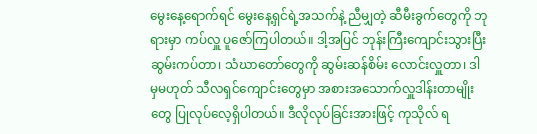မွေးနေ့ရောက်ရင် မွေးနေ့ရှင်ရဲ့အသက်နဲ့ ညီမျှတဲ့ ဆီမီးခွက်တွေကို ဘုရားမှာ ကပ်လှူ ပူဇော်ကြပါတယ်။ ဒါ့အပြင် ဘုန်းကြီးကျောင်းသွားပြီး ဆွမ်းကပ်တာ၊ သံဃာတော်တွေကို ဆွမ်းဆန်စိမ်း လောင်းလှူတာ၊ ဒါမှမဟုတ် သီလရှင်ကျောင်းတွေမှာ အစားအသောက်လှူဒါန်းတာမျိုးတွေ ပြုလုပ်လေ့ရှိပါတယ်။ ဒီလိုလုပ်ခြင်းအားဖြင့် ကုသိုလ် ရ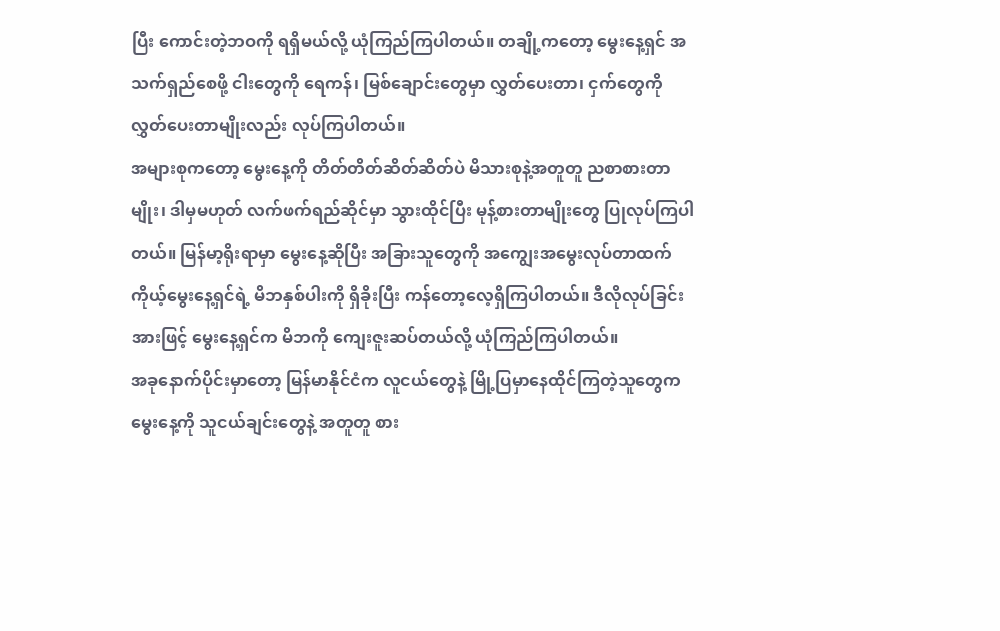ပြီး ကောင်းတဲ့ဘဝကို ရရှိမယ်လို့ ယုံကြည်ကြပါတယ်။ တချို့ကတော့ မွေးနေ့ရှင် အသက်ရှည်စေဖို့ ငါးတွေကို ရေကန်၊ မြစ်ချောင်းတွေမှာ လွှတ်ပေးတာ၊ ငှက်တွေကို လွှတ်ပေးတာမျိုးလည်း လုပ်ကြပါတယ်။
အများစုကတော့ မွေးနေ့ကို တိတ်တိတ်ဆိတ်ဆိတ်ပဲ မိသားစုနဲ့အတူတူ ညစာစားတာမျိုး၊ ဒါမှမဟုတ် လက်ဖက်ရည်ဆိုင်မှာ သွားထိုင်ပြီး မုန့်စားတာမျိုးတွေ ပြုလုပ်ကြပါတယ်။ မြန်မာ့ရိုးရာမှာ မွေးနေ့ဆိုပြီး အခြားသူတွေကို အကျွေးအမွေးလုပ်တာထက် ကိုယ့်မွေးနေ့ရှင်ရဲ့ မိဘနှစ်ပါးကို ရှိခိုးပြီး ကန်တော့လေ့ရှိကြပါတယ်။ ဒီလိုလုပ်ခြင်းအားဖြင့် မွေးနေ့ရှင်က မိဘကို ကျေးဇူးဆပ်တယ်လို့ ယုံကြည်ကြပါတယ်။
အခုနောက်ပိုင်းမှာတော့ မြန်မာနိုင်ငံက လူငယ်တွေနဲ့ မြို့ပြမှာနေထိုင်ကြတဲ့သူတွေက မွေးနေ့ကို သူငယ်ချင်းတွေနဲ့ အတူတူ စား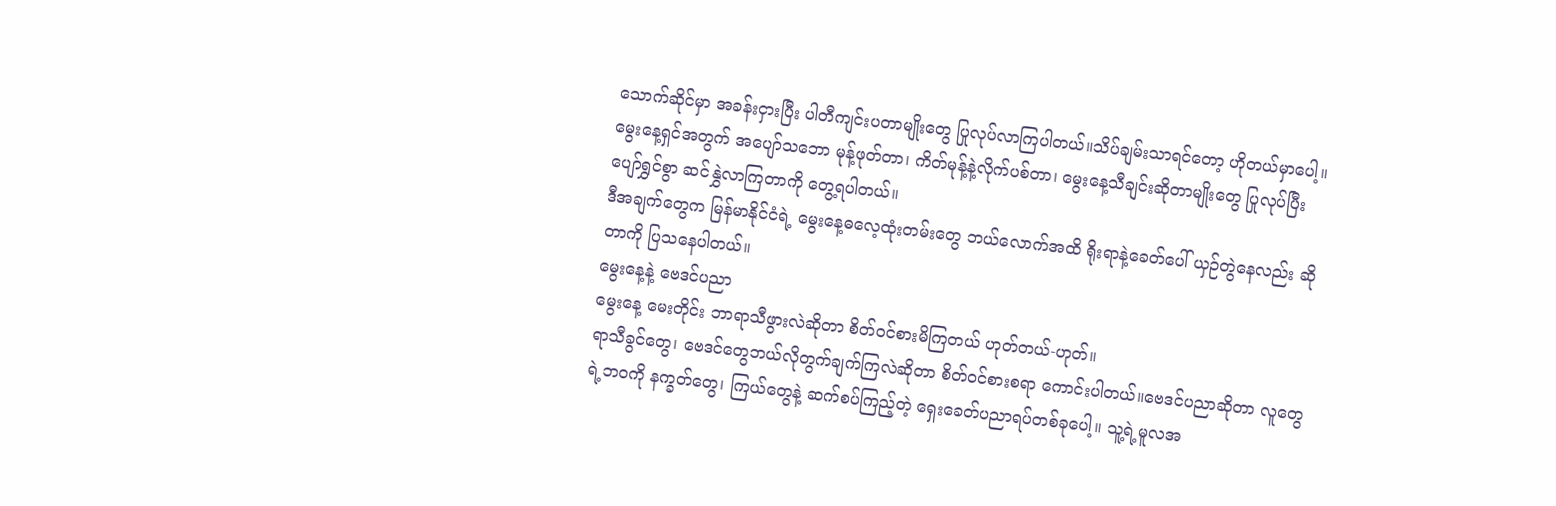သောက်ဆိုင်မှာ အခန်းငှားပြီး ပါတီကျင်းပတာမျိုးတွေ ပြုလုပ်လာကြပါတယ်။သိပ်ချမ်းသာရင်တော့ ဟိုတယ်မှာပေါ့။ မွေးနေ့ရှင်အတွက် အပျော်သဘော မုန့်ဖုတ်တာ၊ ကိတ်မုန့်နဲ့လိုက်ပစ်တာ၊ မွေးနေ့သီချင်းဆိုတာမျိုးတွေ ပြုလုပ်ပြီး ပျော်ရွှင်စွာ ဆင်နွှဲလာကြတာကို တွေ့ရပါတယ်။
ဒီအချက်တွေက မြန်မာနိုင်ငံရဲ့ မွေးနေ့ဓလေ့ထုံးတမ်းတွေ ဘယ်လောက်အထိ ရိုးရာနဲ့ခေတ်ပေါ် ယှဉ်တွဲနေလည်း ဆိုတာကို ပြသနေပါတယ်။
မွေးနေ့နဲ့ ဗေဒင်ပညာ
မွေးနေ့ မေးတိုင်း ဘာရာသီဖွားလဲဆိုတာ စိတ်ဝင်စားမိကြတယ် ဟုတ်တယ်-ဟုတ်။
ရာသီခွင်တွေ၊ ဗေဒင်တွေဘယ်လိုတွက်ချက်ကြလဲဆိုတာ စိတ်ဝင်စားစရာ ကောင်းပါတယ်။ဗေဒင်ပညာဆိုတာ လူတွေရဲ့ဘဝကို နက္ခတ်တွေ၊ ကြယ်တွေနဲ့ ဆက်စပ်ကြည့်တဲ့ ရှေးခေတ်ပညာရပ်တစ်ခုပေါ့။ သူ့ရဲ့မူလအ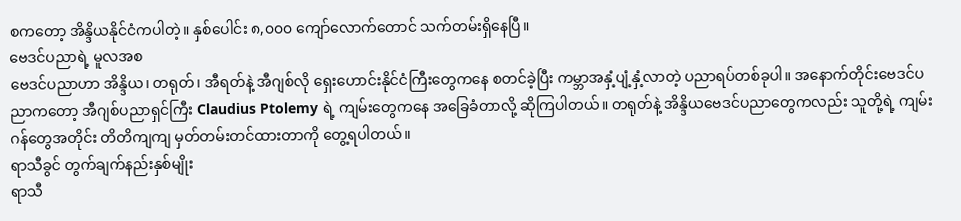စကတော့ အိန္ဒိယနိုင်ငံကပါတဲ့။ နှစ်ပေါင်း ၈,၀၀၀ ကျော်လောက်တောင် သက်တမ်းရှိနေပြီ။
ဗေဒင်ပညာရဲ့ မူလအစ
ဗေဒင်ပညာဟာ အိန္ဒိယ၊ တရုတ်၊ အီရတ်နဲ့ အီဂျစ်လို ရှေးဟောင်းနိုင်ငံကြီးတွေကနေ စတင်ခဲ့ပြီး ကမ္ဘာအနှံ့ပျံ့နှံ့လာတဲ့ ပညာရပ်တစ်ခုပါ။ အနောက်တိုင်းဗေဒင်ပညာကတော့ အီဂျစ်ပညာရှင်ကြီး Claudius Ptolemy ရဲ့ ကျမ်းတွေကနေ အခြေခံတာလို့ ဆိုကြပါတယ်။ တရုတ်နဲ့ အိန္ဒိယဗေဒင်ပညာတွေကလည်း သူတို့ရဲ့ ကျမ်းဂန်တွေအတိုင်း တိတိကျကျ မှတ်တမ်းတင်ထားတာကို တွေ့ရပါတယ်။
ရာသီခွင် တွက်ချက်နည်းနှစ်မျိုး
ရာသီ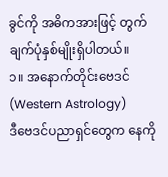ခွင်ကို အဓိကအားဖြင့် တွက်ချက်ပုံနှစ်မျိုးရှိပါတယ်။
၁။ အနောက်တိုင်းဗေဒင် (Western Astrology)
ဒီဗေဒင်ပညာရှင်တွေက နေကို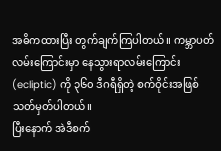အဓိကထားပြီး တွက်ချက်ကြပါတယ်။ ကမ္ဘာပတ်လမ်းကြောင်းမှာ နေသွားရာလမ်းကြောင်း (ecliptic) ကို ၃၆၀ ဒီဂရီရှိတဲ့ စက်ဝိုင်းအဖြစ် သတ်မှတ်ပါတယ်။
ပြီးနောက် အဲဒီစက်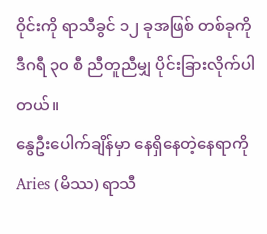ဝိုင်းကို ရာသီခွင် ၁၂ ခုအဖြစ် တစ်ခုကို ဒီဂရီ ၃၀ စီ ညီတူညီမျှ ပိုင်းခြားလိုက်ပါတယ်။
နွေဦးပေါက်ချိန်မှာ နေရှိနေတဲ့နေရာကို Aries (မိဿ) ရာသီ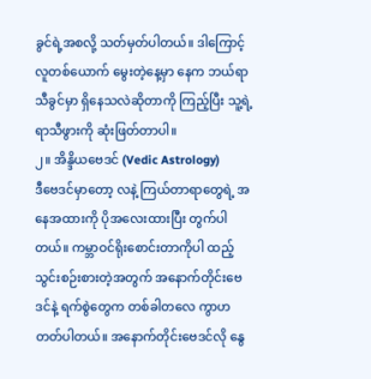ခွင်ရဲ့အစလို့ သတ်မှတ်ပါတယ်။ ဒါကြောင့် လူတစ်ယောက် မွေးတဲ့နေ့မှာ နေက ဘယ်ရာသီခွင်မှာ ရှိနေသလဲဆိုတာကို ကြည့်ပြီး သူ့ရဲ့ ရာသီဖွားကို ဆုံးဖြတ်တာပါ။
၂။ အိန္ဒိယဗေဒင် (Vedic Astrology)
ဒီဗေဒင်မှာတော့ လနဲ့ ကြယ်တာရာတွေရဲ့ အနေအထားကို ပိုအလေးထားပြီး တွက်ပါတယ်။ ကမ္ဘာဝင်ရိုးစောင်းတာကိုပါ ထည့်သွင်းစဉ်းစားတဲ့အတွက် အနောက်တိုင်းဗေဒင်နဲ့ ရက်စွဲတွေက တစ်ခါတလေ ကွာဟတတ်ပါတယ်။ အနောက်တိုင်းဗေဒင်လို နွေ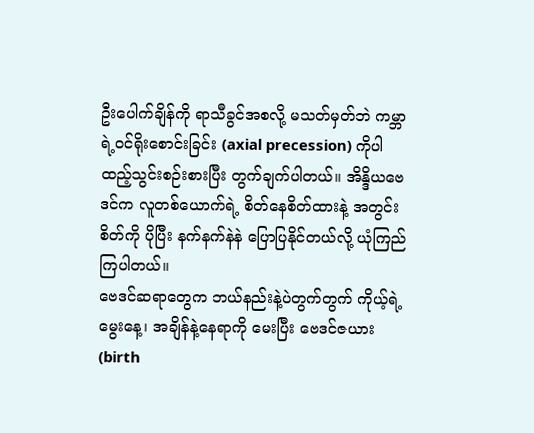ဦးပေါက်ချိန်ကို ရာသီခွင်အစလို့ မသတ်မှတ်ဘဲ ကမ္ဘာရဲ့ဝင်ရိုးစောင်းခြင်း (axial precession) ကိုပါ ထည့်သွင်းစဉ်းစားပြီး တွက်ချက်ပါတယ်။ အိန္ဒိယဗေဒင်က လူတစ်ယောက်ရဲ့ စိတ်နေစိတ်ထားနဲ့ အတွင်းစိတ်ကို ပိုပြီး နက်နက်နဲနဲ ပြောပြနိုင်တယ်လို့ ယုံကြည်ကြပါတယ်။
ဗေဒင်ဆရာတွေက ဘယ်နည်းနဲ့ပဲတွက်တွက် ကိုယ့်ရဲ့မွေးနေ့၊ အချိန်နဲ့နေရာကို မေးပြီး ဗေဒင်ဇယား (birth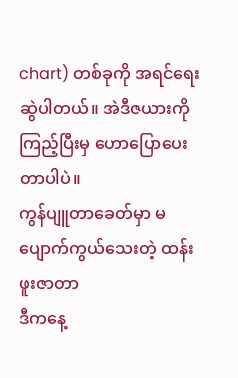chart) တစ်ခုကို အရင်ရေးဆွဲပါတယ်။ အဲဒီဇယားကို ကြည့်ပြီးမှ ဟောပြောပေးတာပါပဲ။
ကွန်ပျူတာခေတ်မှာ မပျောက်ကွယ်သေးတဲ့ ထန်းဖူးဇာတာ
ဒီကနေ့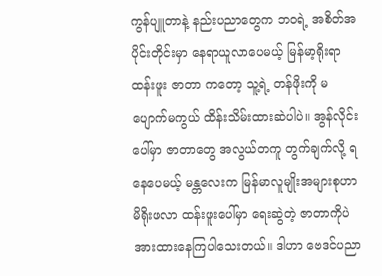ကွန်ပျူတာနဲ့ နည်းပညာတွေက ဘဝရဲ့ အစိတ်အပိုင်းတိုင်းမှာ နေရာယူလာပေမယ့် မြန်မာ့ရိုးရာ ထန်းဖူး ဇာတာ ကတော့ သူ့ရဲ့ တန်ဖိုးကို မပျောက်မကွယ် ထိန်းသိမ်းထားဆဲပါပဲ။ အွန်လိုင်းပေါ်မှာ ဇာတာတွေ အလွယ်တကူ တွက်ချက်လို့ ရနေပေမယ့် မန္တလေးက မြန်မာလူမျိုးအများစုဟာ မိရိုးဖလာ ထန်းဖူးပေါ်မှာ ရေးဆွဲတဲ့ ဇာတာကိုပဲ အားထားနေကြပါသေးတယ်။ ဒါဟာ ဗေဒင်ပညာ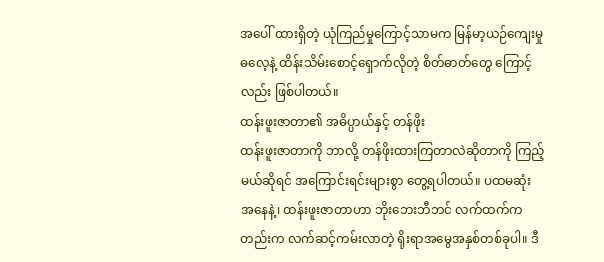အပေါ် ထားရှိတဲ့ ယုံကြည်မှုကြောင့်သာမက မြန်မာ့ယဉ်ကျေးမှုဓလေ့နဲ့ ထိန်းသိမ်းစောင့်ရှောက်လိုတဲ့ စိတ်ဓာတ်တွေ ကြောင့်လည်း ဖြစ်ပါတယ်။
ထန်းဖူးဇာတာ၏ အဓိပ္ပာယ်နှင့် တန်ဖိုး
ထန်းဖူးဇာတာကို ဘာလို့ တန်ဖိုးထားကြတာလဲဆိုတာကို ကြည့်မယ်ဆိုရင် အကြောင်းရင်းများစွာ တွေ့ရပါတယ်။ ပထမဆုံး အနေနဲ့၊ ထန်းဖူးဇာတာဟာ ဘိုးဘေးဘီဘင် လက်ထက်ကတည်းက လက်ဆင့်ကမ်းလာတဲ့ ရိုးရာအမွေအနှစ်တစ်ခုပါ။ ဒီ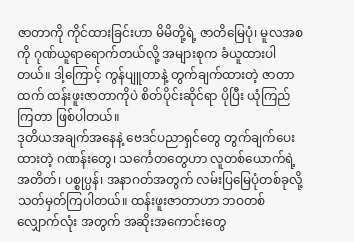ဇာတာကို ကိုင်ထားခြင်းဟာ မိမိတို့ရဲ့ ဇာတိမြေပုံ၊ မူလအစကို ဂုဏ်ယူရာရောက်တယ်လို့ အများစုက ခံယူထားပါတယ်။ ဒါ့ကြောင့် ကွန်ပျူတာနဲ့ တွက်ချက်ထားတဲ့ ဇာတာထက် ထန်းဖူးဇာတာကိုပဲ စိတ်ပိုင်းဆိုင်ရာ ပိုပြီး ယုံကြည်ကြတာ ဖြစ်ပါတယ်။
ဒုတိယအချက်အနေနဲ့ ဗေဒင်ပညာရှင်တွေ တွက်ချက်ပေးထားတဲ့ ဂဏန်းတွေ၊ သင်္ကေတတွေဟာ လူတစ်ယောက်ရဲ့ အတိတ်၊ ပစ္စုပ္ပန်၊ အနာဂတ်အတွက် လမ်းပြမြေပုံတစ်ခုလို့ သတ်မှတ်ကြပါတယ်။ ထန်းဖူးဇာတာဟာ ဘဝတစ်လျှောက်လုံး အတွက် အဆိုးအကောင်းတွေ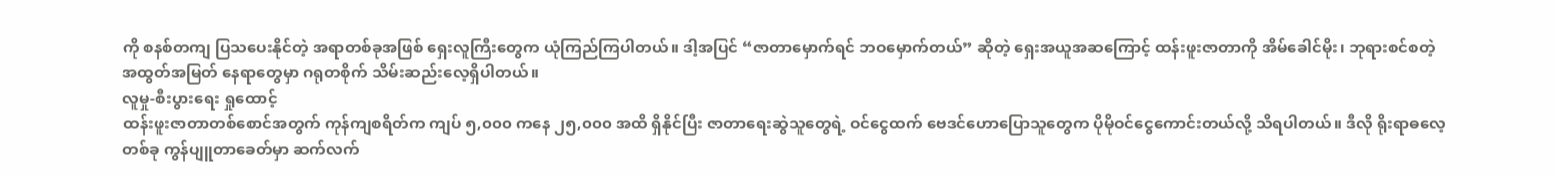ကို စနစ်တကျ ပြသပေးနိုင်တဲ့ အရာတစ်ခုအဖြစ် ရှေးလူကြီးတွေက ယုံကြည်ကြပါတယ်။ ဒါ့အပြင် “ဇာတာမှောက်ရင် ဘဝမှောက်တယ်” ဆိုတဲ့ ရှေးအယူအဆကြောင့် ထန်းဖူးဇာတာကို အိမ်ခေါင်မိုး၊ ဘုရားစင်စတဲ့ အထွတ်အမြတ် နေရာတွေမှာ ဂရုတစိုက် သိမ်းဆည်းလေ့ရှိပါတယ်။
လူမှု-စီးပွားရေး ရှုထောင့်
ထန်းဖူးဇာတာတစ်စောင်အတွက် ကုန်ကျစရိတ်က ကျပ် ၅,၀၀၀ ကနေ ၂၅,၀၀၀ အထိ ရှိနိုင်ပြီး ဇာတာရေးဆွဲသူတွေရဲ့ ဝင်ငွေထက် ဗေဒင်ဟောပြောသူတွေက ပိုမိုဝင်ငွေကောင်းတယ်လို့ သိရပါတယ်။ ဒီလို ရိုးရာဓလေ့တစ်ခု ကွန်ပျူတာခေတ်မှာ ဆက်လက်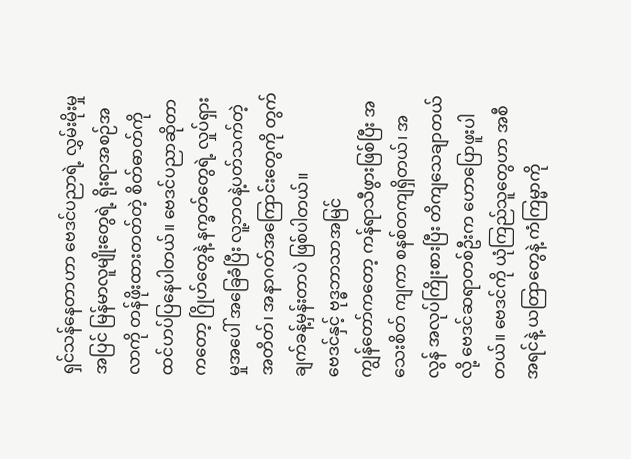ရှင်သန်နေတာဟာ ဗေဒင်ပညာရဲ့ လွှမ်းမိုးမှုအပြင် မြန်မာလူမျိုးတွေရဲ့ ရိုးရာအစဉ်အလာကို တန်ဖိုးထားတတ်တဲ့ စိတ်ဓာတ်ကို ထင်ဟပ်ပြနေပါတယ်။ ဗေဒင်ပညာဆိုတာကတော့ ဂြိုဟ်တွေနဲ့ နက္ခတ်တွေရဲ့ လှုပ်ရှားမှုအပေါ် အခြေခံပြီး လူ့ဘဝနဲ့ပတ်သက်တဲ့ အတိတ်၊ အနာဂတ်အကြောင်းတွေကို တွက်ချက်ခန့်မှန်းတာပဲ ဖြစ်ပါတယ်။
ဗေဒင်နှင့် ဗုဒ္ဓဘာသာအမြင်
ကျွန်တော်ကတော့ ကန်ရာသီဖွားဖြစ်ပြီး အသေးစိတ် ကျကာ စနစ်တကျရှိတယ်၊ အလွန် အလုပ်ကြိုးစားပြီး တိကျသေချာတယ်လို့ ဗေဒင်ဆရာတစ်ဦးက ဟောပြောဖူးပါတယ်။ ဗေဒင်ကို ယုံကြည်သူတွေဟာ အစီအရင်နဲ့ ယတြာတွေနဲ့ ကံကြမ္မာကို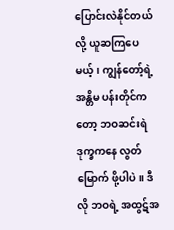ပြောင်းလဲနိုင်တယ်လို့ ယူဆကြပေမယ့်၊ ကျွန်တော့်ရဲ့ အန္တိမ ပန်းတိုင်ကတော့ ဘဝဆင်းရဲဒုက္ခကနေ လွတ်မြောက် ဖို့ပါပဲ။ ဒီလို ဘဝရဲ့ အထွဋ်အ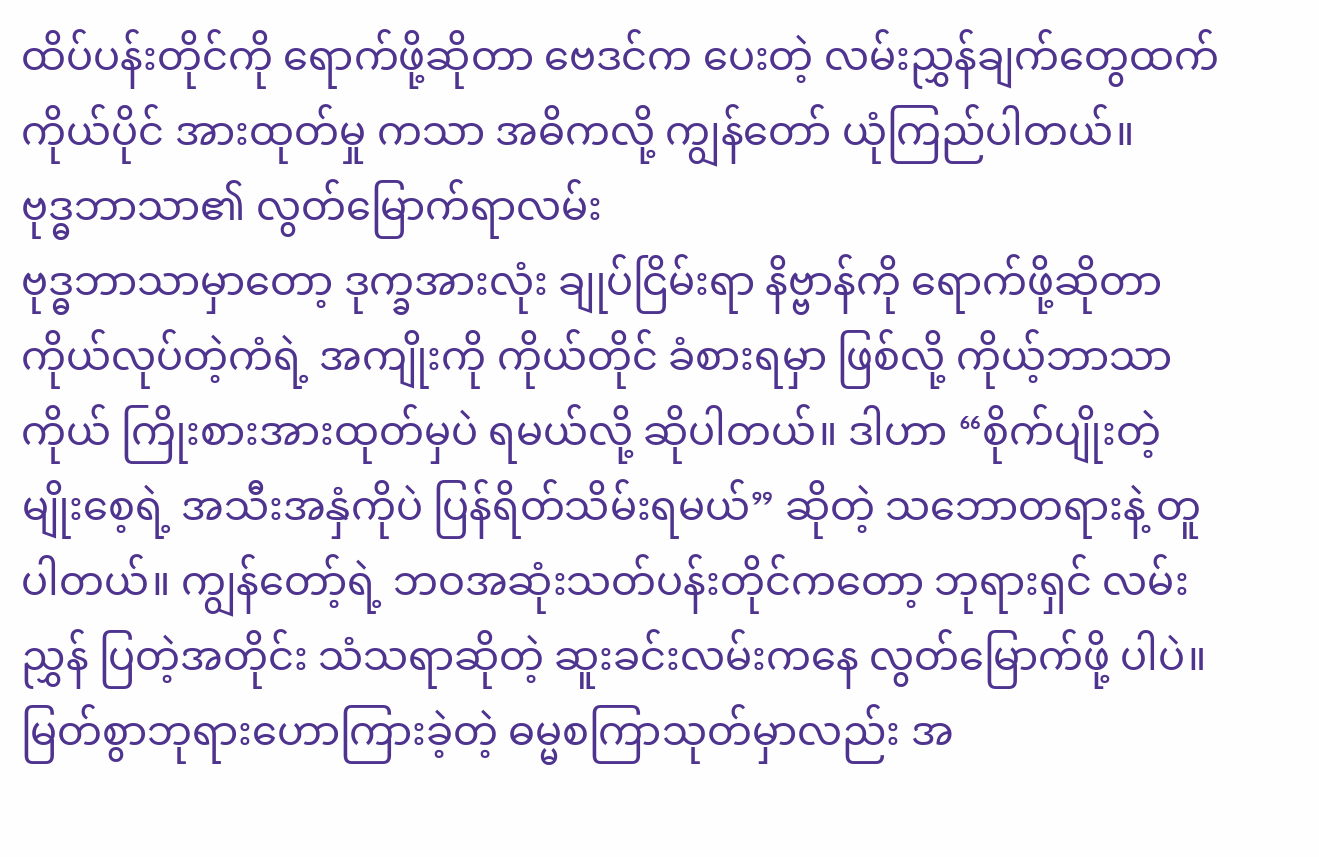ထိပ်ပန်းတိုင်ကို ရောက်ဖို့ဆိုတာ ဗေဒင်က ပေးတဲ့ လမ်းညွှန်ချက်တွေထက် ကိုယ်ပိုင် အားထုတ်မှု ကသာ အဓိကလို့ ကျွန်တော် ယုံကြည်ပါတယ်။
ဗုဒ္ဓဘာသာ၏ လွတ်မြောက်ရာလမ်း
ဗုဒ္ဓဘာသာမှာတော့ ဒုက္ခအားလုံး ချုပ်ငြိမ်းရာ နိဗ္ဗာန်ကို ရောက်ဖို့ဆိုတာ ကိုယ်လုပ်တဲ့ကံရဲ့ အကျိုးကို ကိုယ်တိုင် ခံစားရမှာ ဖြစ်လို့ ကိုယ့်ဘာသာကိုယ် ကြိုးစားအားထုတ်မှပဲ ရမယ်လို့ ဆိုပါတယ်။ ဒါဟာ “စိုက်ပျိုးတဲ့မျိုးစေ့ရဲ့ အသီးအနှံကိုပဲ ပြန်ရိတ်သိမ်းရမယ်” ဆိုတဲ့ သဘောတရားနဲ့ တူပါတယ်။ ကျွန်တော့်ရဲ့ ဘဝအဆုံးသတ်ပန်းတိုင်ကတော့ ဘုရားရှင် လမ်းညွှန် ပြတဲ့အတိုင်း သံသရာဆိုတဲ့ ဆူးခင်းလမ်းကနေ လွတ်မြောက်ဖို့ ပါပဲ။
မြတ်စွာဘုရားဟောကြားခဲ့တဲ့ ဓမ္မစကြာသုတ်မှာလည်း အ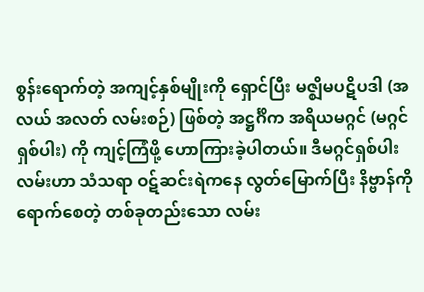စွန်းရောက်တဲ့ အကျင့်နှစ်မျိုးကို ရှောင်ပြီး မဇ္ဈိမပဋိပဒါ (အလယ် အလတ် လမ်းစဉ်) ဖြစ်တဲ့ အဋ္ဌင်္ဂိက အရိယမဂ္ဂင် (မဂ္ဂင်ရှစ်ပါး) ကို ကျင့်ကြံဖို့ ဟောကြားခဲ့ပါတယ်။ ဒီမဂ္ဂင်ရှစ်ပါး လမ်းဟာ သံသရာ ဝဋ်ဆင်းရဲကနေ လွတ်မြောက်ပြီး နိဗ္ဗာန်ကို ရောက်စေတဲ့ တစ်ခုတည်းသော လမ်း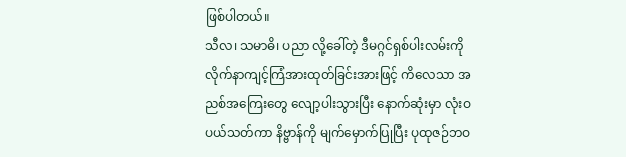ဖြစ်ပါတယ်။
သီလ၊ သမာဓိ၊ ပညာ လို့ခေါ်တဲ့ ဒီမဂ္ဂင်ရှစ်ပါးလမ်းကို လိုက်နာကျင့်ကြံအားထုတ်ခြင်းအားဖြင့် ကိလေသာ အညစ်အကြေးတွေ လျော့ပါးသွားပြီး နောက်ဆုံးမှာ လုံးဝပယ်သတ်ကာ နိဗ္ဗာန်ကို မျက်မှောက်ပြုပြီး ပုထုဇဉ်ဘဝ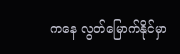ကနေ လွတ်မြောက်နိုင်မှာ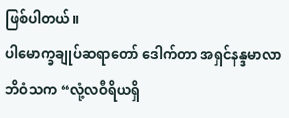ဖြစ်ပါတယ်။
ပါမောက္ခချုပ်ဆရာတော် ဒေါက်တာ အရှင်နန္ဒမာလာဘိဝံသက “လုံ့လဝီရိယရှိ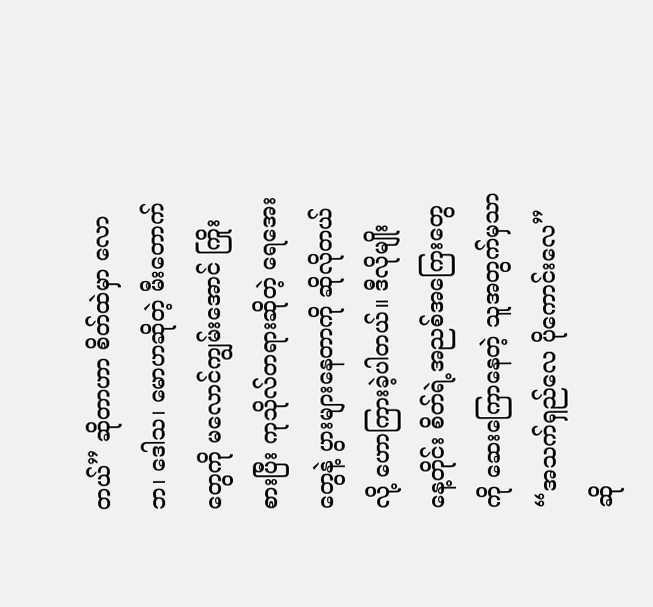တယ်” ဆိုတာဟာ စိတ်ထဲမှာ လောဘ၊ ဒေါသ၊ မောဟဆိုတဲ့ မီးတောက်တွေကို မလောင်ကျွမ်းအောင် ကြိုးစားပြီး ကုသိုလ်တရားဆိုတဲ့ ရေအေးတွေနဲ့ ပွားများနေတာကို ဆိုလိုတယ်လို့ ဟောကြားခဲ့ပါတယ်။ ဒီလိုမျိုး နေ့တိုင်း စိတ်ရဲ့အညစ်အကြေးတွေကို ဆေးကြောနေတဲ့ သူအတွက်မှသာ “အသက်ရှည်လေ ပိုကောင်းလေ” ဆို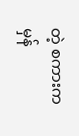တဲ့ စကားက မှန်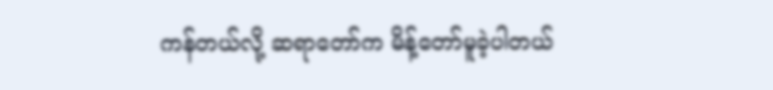ကန်တယ်လို့ ဆရာတော်က မိန့်တော်မူခဲ့ပါတယ်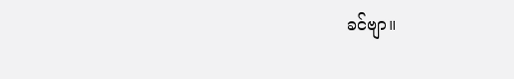ခင်ဗျာ။